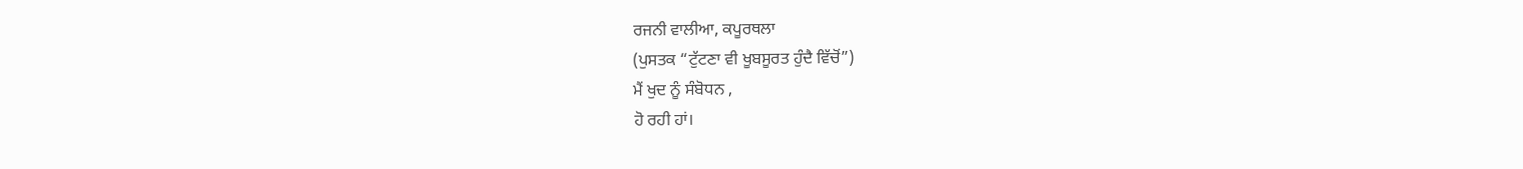ਰਜਨੀ ਵਾਲੀਆ, ਕਪੂਰਥਲਾ
(ਪੁਸਤਕ “ਟੁੱਟਣਾ ਵੀ ਖੂਬਸੂਰਤ ਹੁੰਦੈ ਵਿੱਚੋਂ”)
ਮੈਂ ਖੁਦ ਨੂੰ ਸੰਬੋਧਨ ,
ਹੋ ਰਹੀ ਹਾਂ।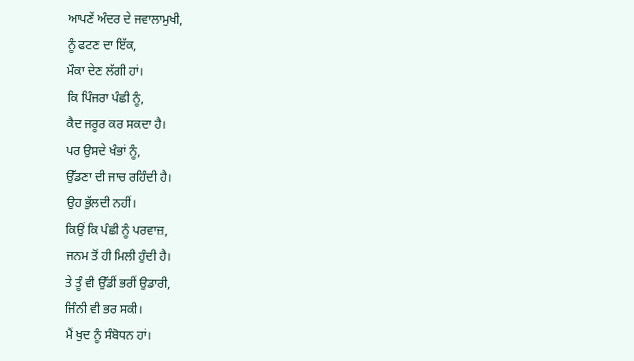ਆਪਣੇਂ ਅੰਦਰ ਦੇ ਜਵਾਲਾਮੁਖੀ,
ਨੂੰ ਫਟਣ ਦਾ ਇੱਕ,
ਮੌਕਾ ਦੇਣ ਲੱਗੀ ਹਾਂ।
ਕਿ ਪਿੰਜਰਾ ਪੰਛੀ ਨੂੰ,
ਕੈਦ ਜਰੂਰ ਕਰ ਸਕਦਾ ਹੈ।
ਪਰ ਉਸਦੇ ਖੰਭਾਂ ਨੂੰ,
ਉੱਡਣਾ ਦੀ ਜਾਚ ਰਹਿੰਦੀ ਹੈ।
ਉਹ ਭੁੱਲਦੀ ਨਹੀਂ।
ਕਿਉਂ ਕਿ ਪੰਛੀ ਨੂੰ ਪਰਵਾਜ਼,
ਜਨਮ ਤੋਂ ਹੀ ਮਿਲੀ ਹੁੰਦੀ ਹੈ।
ਤੇ ਤੂੰ ਵੀ ਉੱਡੀਂ ਭਰੀਂ ਉਡਾਰੀ,
ਜਿੰਨੀ ਵੀ ਭਰ ਸਕੀ।
ਮੈਂ ਖੁਦ ਨੂੰ ਸੰਬੋਧਨ ਹਾਂ।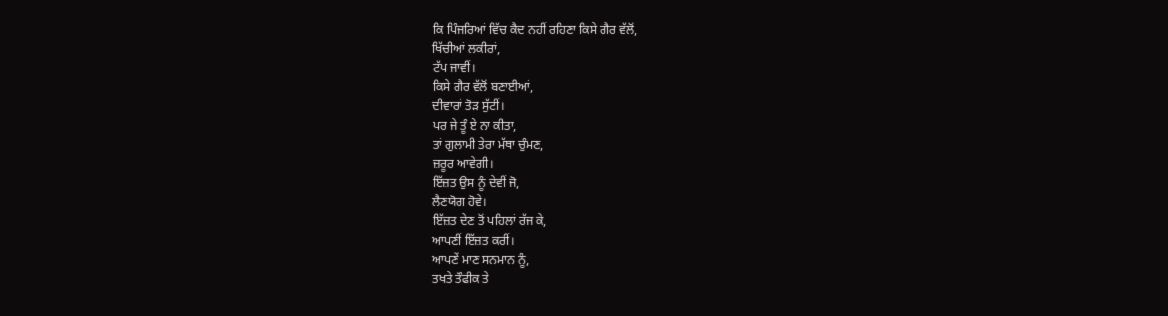ਕਿ ਪਿੰਜਰਿਆਂ ਵਿੱਚ ਕੈਦ ਨਹੀਂ ਰਹਿਣਾ ਕਿਸੇ ਗੈਰ ਵੱਲੋਂ,
ਖਿੱਚੀਆਂ ਲਕੀਰਾਂ,
ਟੱਪ ਜਾਵੀਂ।
ਕਿਸੇ ਗੈਰ ਵੱਲੋਂ ਬਣਾਈਆਂ,
ਦੀਵਾਰਾਂ ਤੋੜ ਸੁੱਟੀਂ।
ਪਰ ਜੇ ਤੂੰ ਏ ਨਾ ਕੀਤਾ,
ਤਾਂ ਗੁਲਾਮੀ ਤੇਰਾ ਮੱਥਾ ਚੁੰਮਣ,
ਜ਼ਰੂਰ ਆਵੇਗੀ।
ਇੱਜ਼ਤ ਉਸ ਨੂੰ ਦੇਵੀਂ ਜੋ,
ਲੈਣਯੋਗ ਹੋਵੇ।
ਇੱਜ਼ਤ ਦੇਣ ਤੋਂ ਪਹਿਲਾਂ ਰੱਜ ਕੇ,
ਆਪਣੀਂ ਇੱਜ਼ਤ ਕਰੀਂ।
ਆਪਣੇਂ ਮਾਣ ਸਨਮਾਨ ਨੂੰ,
ਤਖਤੇ ਤੌਫੀਕ ਤੇ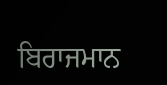ਬਿਰਾਜਮਾਨ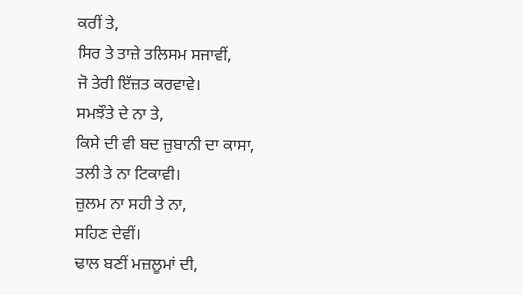ਕਰੀਂ ਤੇ,
ਸਿਰ ਤੇ ਤਾਜ਼ੇ ਤਲਿਸਮ ਸਜਾਵੀਂ,
ਜੋ ਤੇਰੀ ਇੱਜ਼ਤ ਕਰਵਾਵੇ।
ਸਮਝੌਤੇ ਦੇ ਨਾ ਤੇ,
ਕਿਸੇ ਦੀ ਵੀ ਬਦ ਜ਼ੁਬਾਨੀ ਦਾ ਕਾਸਾ,
ਤਲੀ ਤੇ ਨਾ ਟਿਕਾਵੀ।
ਜ਼ੁਲਮ ਨਾ ਸਹੀ ਤੇ ਨਾ,
ਸਹਿਣ ਦੇਵੀਂ।
ਢਾਲ ਬਣੀਂ ਮਜ਼ਲੂਮਾਂ ਦੀ,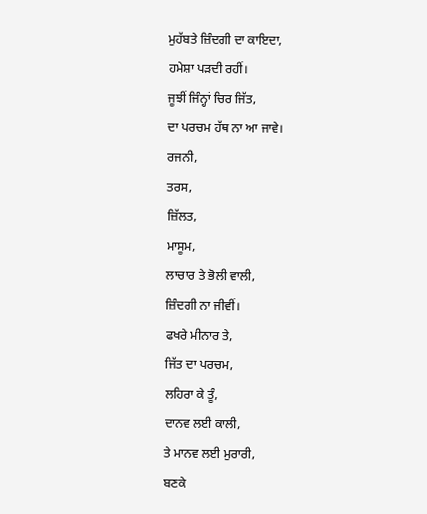ਮੁਹੱਬਤੇ ਜ਼ਿੰਦਗੀ ਦਾ ਕਾਇਦਾ,
ਹਮੇਸ਼ਾ ਪੜਦੀ ਰਹੀਂ।
ਜੂਝੀਂ ਜਿੰਨ੍ਹਾਂ ਚਿਰ ਜਿੱਤ,
ਦਾ ਪਰਚਮ ਹੱਥ ਨਾ ਆ ਜਾਵੇ।
ਰਜਨੀ,
ਤਰਸ,
ਜ਼ਿੱਲਤ,
ਮਾਸੂਮ,
ਲਾਚਾਰ ਤੇ ਭੋਲੀ ਵਾਲੀ,
ਜ਼ਿੰਦਗੀ ਨਾ ਜੀਵੀਂ।
ਫਖਰੇ ਮੀਨਾਰ ਤੇ,
ਜਿੱਤ ਦਾ ਪਰਚਮ,
ਲਹਿਰਾ ਕੇ ਤੂੰ,
ਦਾਨਵ ਲਈ ਕਾਲੀ,
ਤੇ ਮਾਨਵ ਲਈ ਮੁਰਾਰੀ,
ਬਣਕੇ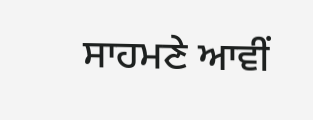ਸਾਹਮਣੇ ਆਵੀਂ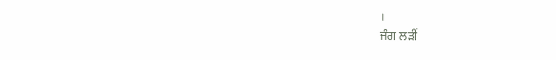।
ਜੰਗ ਲੜੀਂ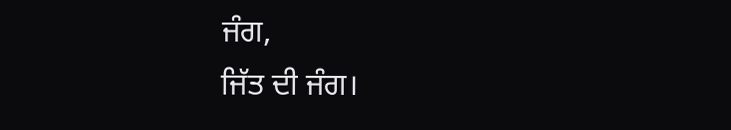ਜੰਗ,
ਜਿੱਤ ਦੀ ਜੰਗ।